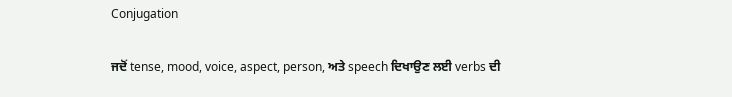Conjugation

ਜਦੋਂ tense, mood, voice, aspect, person, ਅਤੇ speech ਦਿਖਾਉਣ ਲਈ verbs ਦੀ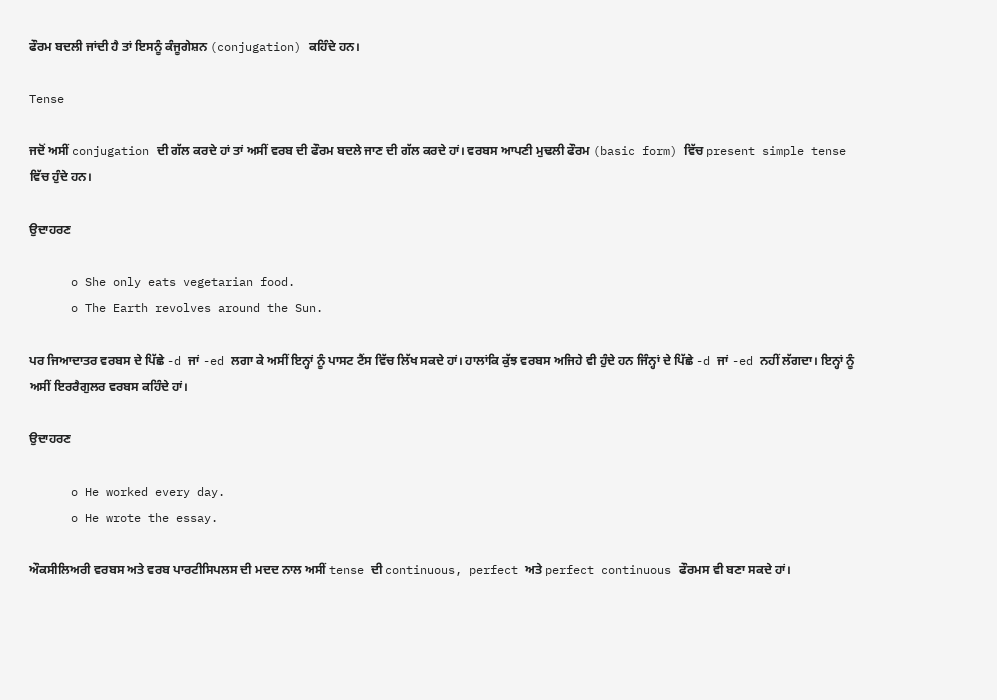ਫੌਰਮ ਬਦਲੀ ਜਾਂਦੀ ਹੈ ਤਾਂ ਇਸਨੂੰ ਕੰਜੂਗੇਸ਼ਨ (conjugation) ਕਹਿੰਦੇ ਹਨ।

Tense

ਜਦੋਂ ਅਸੀਂ conjugation ਦੀ ਗੱਲ ਕਰਦੇ ਹਾਂ ਤਾਂ ਅਸੀਂ ਵਰਬ ਦੀ ਫੌਰਮ ਬਦਲੇ ਜਾਣ ਦੀ ਗੱਲ ਕਰਦੇ ਹਾਂ। ਵਰਬਸ ਆਪਣੀ ਮੁਢਲੀ ਫੌਰਮ (basic form) ਵਿੱਚ present simple tense ਵਿੱਚ ਹੁੰਦੇ ਹਨ।

ਉਦਾਹਰਣ

      o She only eats vegetarian food.
      o The Earth revolves around the Sun.

ਪਰ ਜਿਆਦਾਤਰ ਵਰਬਸ ਦੇ ਪਿੱਛੇ -d ਜਾਂ -ed ਲਗਾ ਕੇ ਅਸੀਂ ਇਨ੍ਹਾਂ ਨੂੰ ਪਾਸਟ ਟੈਂਸ ਵਿੱਚ ਲਿੱਖ ਸਕਦੇ ਹਾਂ। ਹਾਲਾਂਕਿ ਕੁੱਝ ਵਰਬਸ ਅਜਿਹੇ ਵੀ ਹੁੰਦੇ ਹਨ ਜਿੰਨ੍ਹਾਂ ਦੇ ਪਿੱਛੇ -d ਜਾਂ -ed ਨਹੀਂ ਲੱਗਦਾ। ਇਨ੍ਹਾਂ ਨੂੰ ਅਸੀਂ ਇਰਰੈਗੁਲਰ ਵਰਬਸ ਕਹਿੰਦੇ ਹਾਂ।

ਉਦਾਹਰਣ

      o He worked every day.
      o He wrote the essay.

ਔਕਸੀਲਿਅਰੀ ਵਰਬਸ ਅਤੇ ਵਰਬ ਪਾਰਟੀਸਿਪਲਸ ਦੀ ਮਦਦ ਨਾਲ ਅਸੀਂ tense ਦੀ continuous, perfect ਅਤੇ perfect continuous ਫੌਰਮਸ ਵੀ ਬਣਾ ਸਕਦੇ ਹਾਂ।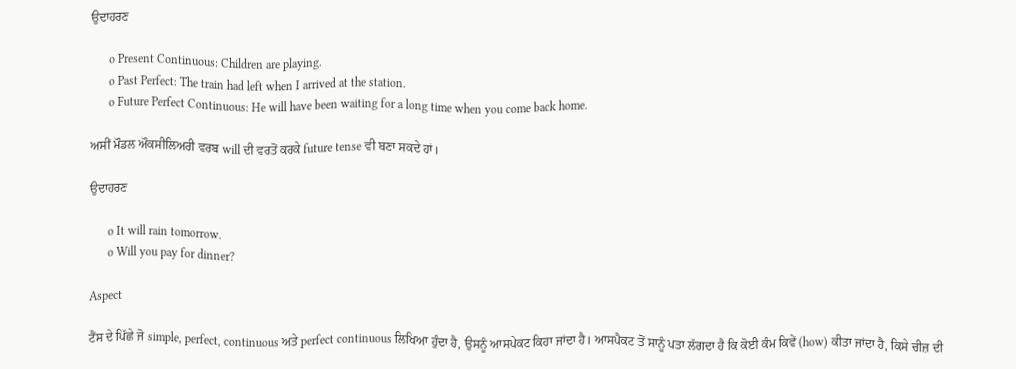ਉਦਾਹਰਣ

      o Present Continuous: Children are playing.
      o Past Perfect: The train had left when I arrived at the station.
      o Future Perfect Continuous: He will have been waiting for a long time when you come back home.

ਅਸੀਂ ਮੌਡਲ ਔਕਸੀਲਿਅਰੀ ਵਰਬ will ਦੀ ਵਰਤੋਂ ਕਰਕੇ future tense ਵੀ ਬਣਾ ਸਕਦੇ ਹਾਂ।

ਉਦਾਹਰਣ

      o It will rain tomorrow.
      o Will you pay for dinner?

Aspect

ਟੈਂਸ ਦੇ ਪਿੱਛੇ ਜੋ simple, perfect, continuous ਅਤੇ perfect continuous ਲਿਖਿਆ ਹੁੰਦਾ ਹੈ, ਉਸਨੂੰ ਆਸਪੇਕਟ ਕਿਹਾ ਜਾਂਦਾ ਹੈ। ਆਸਪੈਕਟ ਤੋਂ ਸਾਨੂੰ ਪਤਾ ਲੱਗਦਾ ਹੈ ਕਿ ਕੋਈ ਕੰਮ ਕਿਵੇਂ (how) ਕੀਤਾ ਜਾਂਦਾ ਹੈ, ਕਿਸੇ ਚੀਜ਼ ਦੀ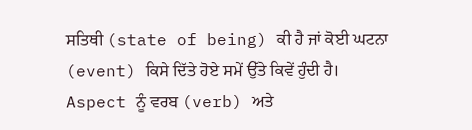ਸਤਿਥੀ (state of being) ਕੀ ਹੈ ਜਾਂ ਕੋਈ ਘਟਨਾ (event) ਕਿਸੇ ਦਿੱਤੇ ਹੋਏ ਸਮੇਂ ਉੱਤੇ ਕਿਵੇਂ ਹੁੰਦੀ ਹੈ। Aspect ਨੂੰ ਵਰਬ (verb) ਅਤੇ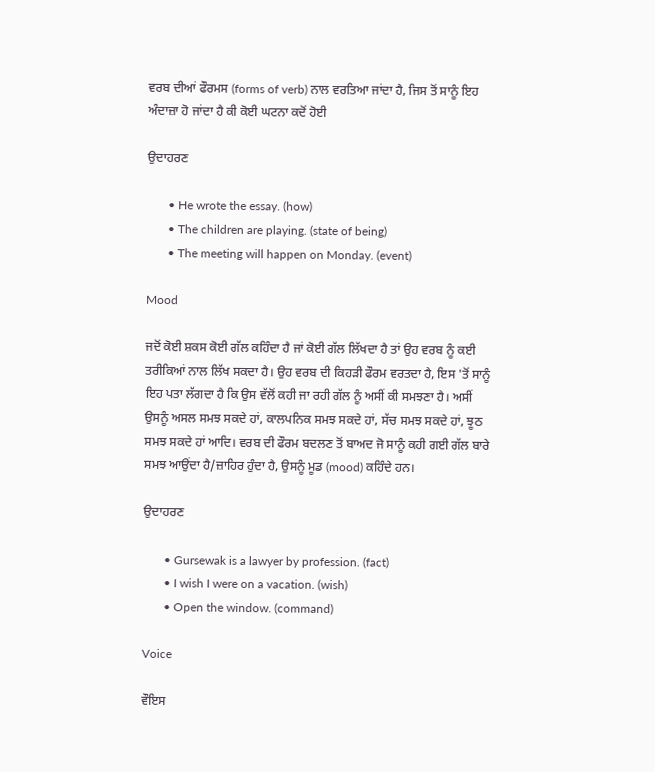ਵਰਬ ਦੀਆਂ ਫੌਰਮਸ (forms of verb) ਨਾਲ ਵਰਤਿਆ ਜਾਂਦਾ ਹੈ, ਜਿਸ ਤੋਂ ਸਾਨੂੰ ਇਹ ਅੰਦਾਜ਼ਾ ਹੋ ਜਾਂਦਾ ਹੈ ਕੀ ਕੋਈ ਘਟਨਾ ਕਦੋਂ ਹੋਈ

ਉਦਾਹਰਣ

       • He wrote the essay. (how)
       • The children are playing. (state of being)
       • The meeting will happen on Monday. (event)

Mood

ਜਦੋਂ ਕੋਈ ਸ਼ਕਸ ਕੋਈ ਗੱਲ ਕਹਿੰਦਾ ਹੈ ਜਾਂ ਕੋਈ ਗੱਲ ਲਿੱਖਦਾ ਹੈ ਤਾਂ ਉਹ ਵਰਬ ਨੂੰ ਕਈ ਤਰੀਕਿਆਂ ਨਾਲ ਲਿੱਖ ਸਕਦਾ ਹੈ। ਉਹ ਵਰਬ ਦੀ ਕਿਹੜੀ ਫੌਰਮ ਵਰਤਦਾ ਹੈ, ਇਸ 'ਤੋਂ ਸਾਨੂੰ ਇਹ ਪਤਾ ਲੱਗਦਾ ਹੈ ਕਿ ਉਸ ਵੱਲੋਂ ਕਹੀ ਜਾ ਰਹੀ ਗੱਲ ਨੂੰ ਅਸੀਂ ਕੀ ਸਮਝਣਾ ਹੈ। ਅਸੀਂ ਉਸਨੂੰ ਅਸਲ ਸਮਝ ਸਕਦੇ ਹਾਂ, ਕਾਲਪਨਿਕ ਸਮਝ ਸਕਦੇ ਹਾਂ, ਸੱਚ ਸਮਝ ਸਕਦੇ ਹਾਂ, ਝੂਠ ਸਮਝ ਸਕਦੇ ਹਾਂ ਆਦਿ। ਵਰਬ ਦੀ ਫੌਰਮ ਬਦਲਣ ਤੋਂ ਬਾਅਦ ਜੋ ਸਾਨੂੰ ਕਹੀ ਗਈ ਗੱਲ ਬਾਰੇ ਸਮਝ ਆਉਂਦਾ ਹੈ/ਜ਼ਾਹਿਰ ਹੁੰਦਾ ਹੈ, ਉਸਨੂੰ ਮੂਡ (mood) ਕਹਿੰਦੇ ਹਨ।

ਉਦਾਹਰਣ

       • Gursewak is a lawyer by profession. (fact)
       • I wish I were on a vacation. (wish)
       • Open the window. (command)

Voice

ਵੌਇਸ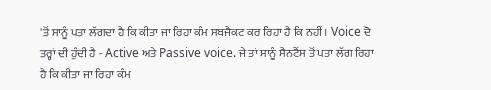'ਤੋਂ ਸਾਨੂੰ ਪਤਾ ਲੱਗਦਾ ਹੈ ਕਿ ਕੀਤਾ ਜਾ ਰਿਹਾ ਕੰਮ ਸਬਜੈਕਟ ਕਰ ਰਿਹਾ ਹੈ ਕਿ ਨਹੀਂ। Voice ਦੋ ਤਰ੍ਹਾਂ ਦੀ ਹੁੰਦੀ ਹੈ - Active ਅਤੇ Passive voice. ਜੇ ਤਾਂ ਸਾਨੂੰ ਸੈਨਟੈਂਸ ਤੋਂ ਪਤਾ ਲੱਗ ਰਿਹਾ ਹੈ ਕਿ ਕੀਤਾ ਜਾ ਰਿਹਾ ਕੰਮ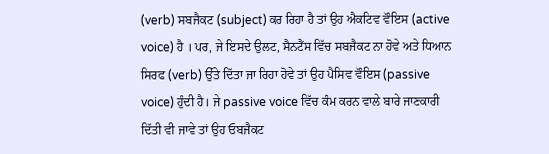(verb) ਸਬਜੈਕਟ (subject) ਕਰ ਰਿਹਾ ਹੈ ਤਾਂ ਉਹ ਐਕਟਿਵ ਵੌਇਸ (active voice) ਹੈ । ਪਰ, ਜੇ ਇਸਦੇ ਉਲਟ, ਸੈਨਟੈਂਸ ਵਿੱਚ ਸਬਜੈਕਟ ਨਾ ਹੋਵੇ ਅਤੇ ਧਿਆਨ ਸਿਰਫ (verb) ਉੱਤੇ ਦਿੱਤਾ ਜਾ ਰਿਹਾ ਹੋਵੇ ਤਾਂ ਉਹ ਪੈਸਿਵ ਵੌਇਸ (passive voice) ਹੁੰਦੀ ਹੈ। ਜੇ passive voice ਵਿੱਚ ਕੰਮ ਕਰਨ ਵਾਲੇ ਬਾਰੇ ਜਾਣਕਾਰੀ ਦਿੱਤੀ ਵੀ ਜਾਵੇ ਤਾਂ ਉਹ ਓਬਜੈਕਟ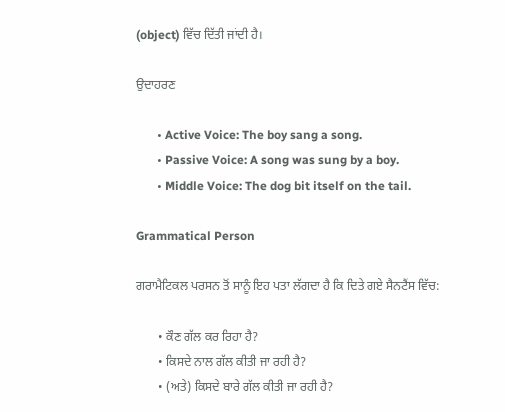(object) ਵਿੱਚ ਦਿੱਤੀ ਜਾਂਦੀ ਹੈ।

ਉਦਾਹਰਣ

       • Active Voice: The boy sang a song.
       • Passive Voice: A song was sung by a boy.
       • Middle Voice: The dog bit itself on the tail.

Grammatical Person

ਗਰਾਮੈਟਿਕਲ ਪਰਸਨ ਤੋਂ ਸਾਨੂੰ ਇਹ ਪਤਾ ਲੱਗਦਾ ਹੈ ਕਿ ਦਿਤੇ ਗਏ ਸੈਨਟੈਂਸ ਵਿੱਚ:

       • ਕੌਣ ਗੱਲ ਕਰ ਰਿਹਾ ਹੈ?
       • ਕਿਸਦੇ ਨਾਲ ਗੱਲ ਕੀਤੀ ਜਾ ਰਹੀ ਹੈ?
       • (ਅਤੇ) ਕਿਸਦੇ ਬਾਰੇ ਗੱਲ ਕੀਤੀ ਜਾ ਰਹੀ ਹੈ?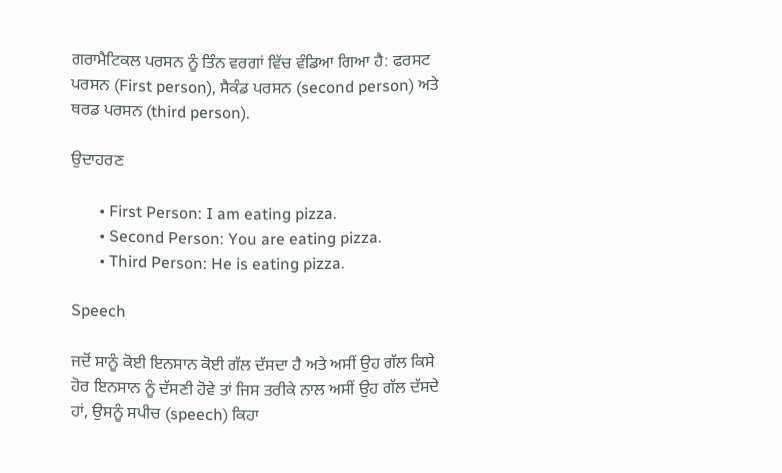ਗਰਾਮੈਟਿਕਲ ਪਰਸਨ ਨੂੰ ਤਿੰਨ ਵਰਗਾਂ ਵਿੱਚ ਵੰਡਿਆ ਗਿਆ ਹੈ: ਫਰਸਟ ਪਰਸਨ (First person), ਸੈਕੰਡ ਪਰਸਨ (second person) ਅਤੇ ਥਰਡ ਪਰਸਨ (third person).

ਉਦਾਹਰਣ

       • First Person: I am eating pizza.
       • Second Person: You are eating pizza.
       • Third Person: He is eating pizza.

Speech

ਜਦੋਂ ਸਾਨੂੰ ਕੋਈ ਇਨਸਾਨ ਕੋਈ ਗੱਲ ਦੱਸਦਾ ਹੈ ਅਤੇ ਅਸੀਂ ਉਹ ਗੱਲ ਕਿਸੇ ਹੋਰ ਇਨਸਾਨ ਨੂੰ ਦੱਸਣੀ ਹੋਵੇ ਤਾਂ ਜਿਸ ਤਰੀਕੇ ਨਾਲ ਅਸੀਂ ਉਹ ਗੱਲ ਦੱਸਦੇ ਹਾਂ, ਉਸਨੂੰ ਸਪੀਚ (speech) ਕਿਹਾ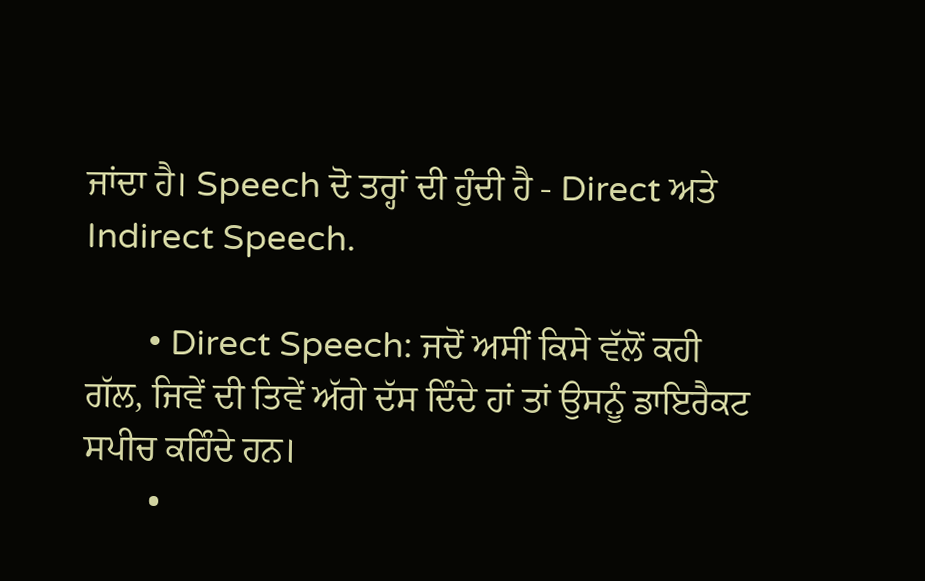ਜਾਂਦਾ ਹੈ। Speech ਦੋ ਤਰ੍ਹਾਂ ਦੀ ਹੁੰਦੀ ਹੈ - Direct ਅਤੇ Indirect Speech.

       • Direct Speech: ਜਦੋਂ ਅਸੀਂ ਕਿਸੇ ਵੱਲੋਂ ਕਹੀ ਗੱਲ, ਜਿਵੇਂ ਦੀ ਤਿਵੇਂ ਅੱਗੇ ਦੱਸ ਦਿੰਦੇ ਹਾਂ ਤਾਂ ਉਸਨੂੰ ਡਾਇਰੈਕਟ ਸਪੀਚ ਕਹਿੰਦੇ ਹਨ।
       •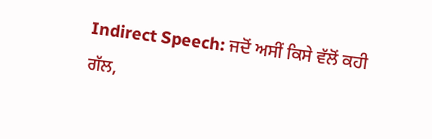Indirect Speech: ਜਦੋਂ ਅਸੀਂ ਕਿਸੇ ਵੱਲੋਂ ਕਹੀ ਗੱਲ,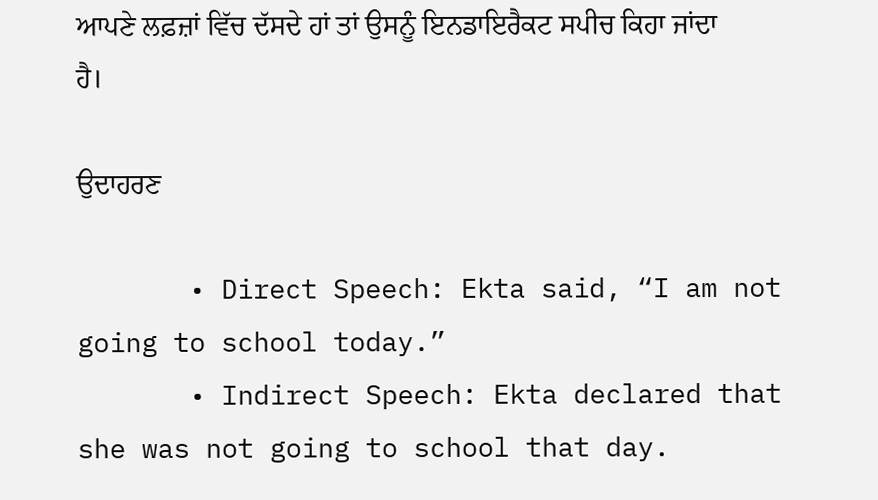ਆਪਣੇ ਲਫ਼ਜ਼ਾਂ ਵਿੱਚ ਦੱਸਦੇ ਹਾਂ ਤਾਂ ਉਸਨੂੰ ਇਨਡਾਇਰੈਕਟ ਸਪੀਚ ਕਿਹਾ ਜਾਂਦਾ ਹੈ।

ਉਦਾਹਰਣ

       • Direct Speech: Ekta said, “I am not going to school today.”
       • Indirect Speech: Ekta declared that she was not going to school that day.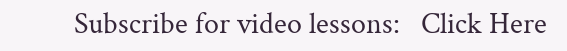Subscribe for video lessons:   Click Here